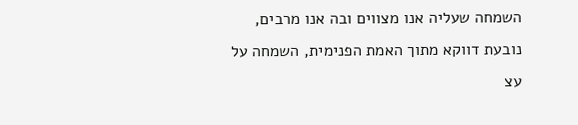השמחה שעליה אנו מצווים ובה אנו מרבים, נובעת דווקא מתוך האמת הפנימית, השמחה על עצ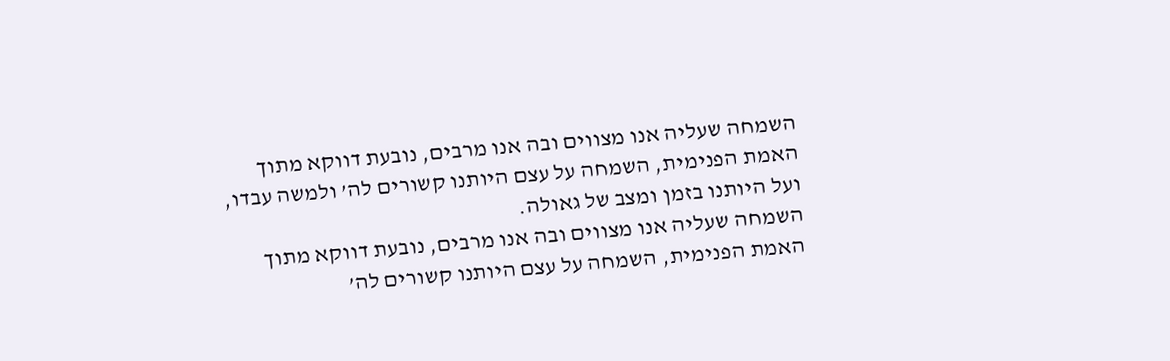השמחה שעליה אנו מצווים ובה אנו מרבים, נובעת דווקא מתוך האמת הפנימית, השמחה על עצם היותנו קשורים לה’ ולמשה עבדו, ועל היותנו בזמן ומצב של גאולה.
השמחה שעליה אנו מצווים ובה אנו מרבים, נובעת דווקא מתוך האמת הפנימית, השמחה על עצם היותנו קשורים לה’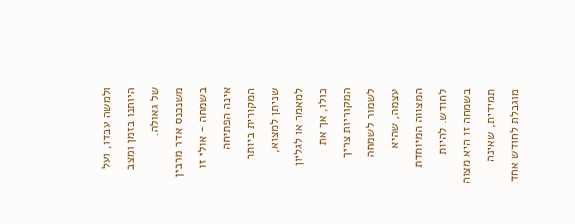ולמשה עבדו, ועל היותנו בזמן ומצב של גאולה.
משנכנס אדר מרבין בשמחה - אולי זו אינה הפתיחה המקורית ביותר שניתן למצוא, למאמר או לגליון כולו, אך את המקוריות צריך לשמור לשמחה עצמה, שהיא המצווה המיוחדת לחודש. להיות בשמחה זו היא מצוה תמידית, שאינה מוגבלת לחודש אחד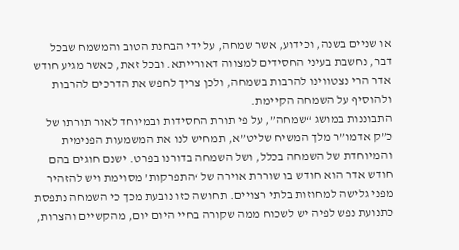או שניים בשנה, וכידוע, אשר שמחה, על ידי הבחנת הטוב והמשמח שבכל דבר, נחשבת בעיני החסידים למצווה דאורייתא. ובכל זאת, כאשר מגיע חודש אדר הרי נצטווינו להרבות בשמחה, ולכן צריך לחפש את הדרכים להרבות ולהוסיף על השמחה הקיימת.
התבוננות במושג “שמחה”, על פי תורת החסידות ובמיוחד לאור תורתו של כ”ק אדמו”ר מלך המשיח שליט”א, תמחיש לנו את המשמעות הפנימית והמיוחדת של השמחה בכלל, ושל השמחה בדורנו בפרט. ישנם חוגים בהם חודש אדר הוא חודש בו שוררת אוירה של ‘התפרקות’ מסוימת ויש להזהיר מפני גלישה למחוזות בלתי רצויים. תחושה כזו נובעת מכך כי השמחה נתפסת כתנועת נפש לפיה יש לשכוח ממה שקורה בחיי היום יום, מהקשיים והצרות,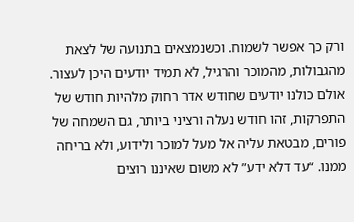ורק כך אפשר לשמוח. וכשנמצאים בתנועה של לצאת מהגבולות, מהמוכר והרגיל, לא תמיד יודעים היכן לעצור.
אולם כולנו יודעים שחודש אדר רחוק מלהיות חודש של התפרקות, זהו חודש נעלה ורציני ביותר, גם השמחה של פורים, מבטאת עליה אל מעל למוכר ולידוע, ולא בריחה ממנו. “עד דלא ידע” לא משום שאיננו רוצים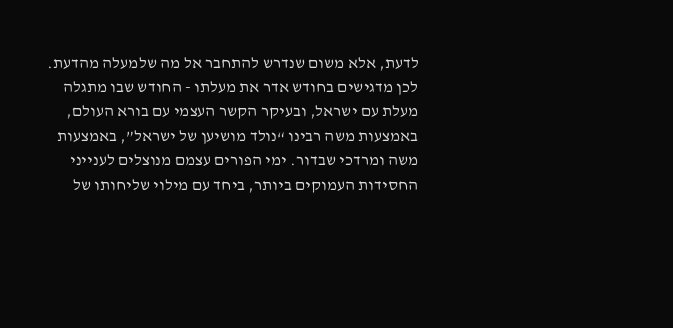לדעת, אלא משום שנדרש להתחבר אל מה שלמעלה מהדעת.
לכן מדגישים בחודש אדר את מעלתו - החודש שבו מתגלה מעלת עם ישראל, ובעיקר הקשר העצמי עם בורא העולם, באמצעות משה רבינו “נולד מושיען של ישראל”, באמצעות משה ומרדכי שבדור. ימי הפורים עצמם מנוצלים לענייני החסידות העמוקים ביותר, ביחד עם מילוי שליחותו של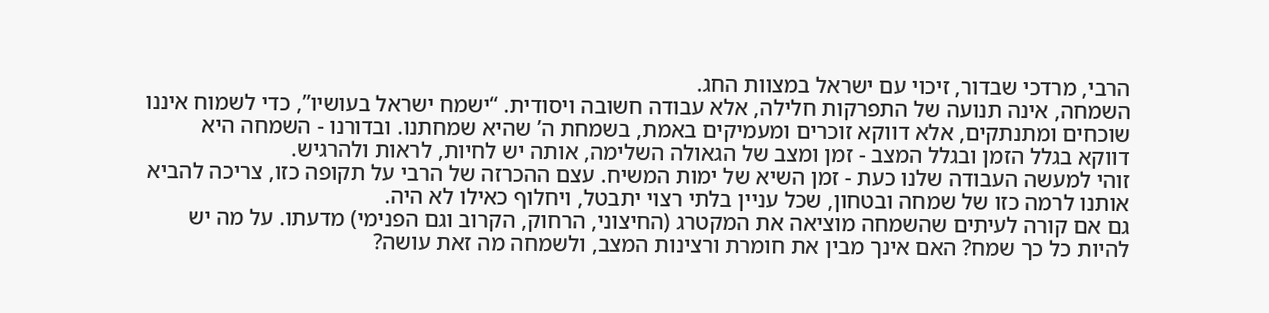הרבי, מרדכי שבדור, זיכוי עם ישראל במצוות החג.
השמחה, אינה תנועה של התפרקות חלילה, אלא עבודה חשובה ויסודית. “ישמח ישראל בעושיו”, כדי לשמוח איננו שוכחים ומתנתקים, אלא דווקא זוכרים ומעמיקים באמת, בשמחת ה’ שהיא שמחתנו. ובדורנו - השמחה היא דווקא בגלל הזמן ובגלל המצב - זמן ומצב של הגאולה השלימה, אותה יש לחיות, לראות ולהרגיש.
זוהי למעשה העבודה שלנו כעת - זמן השיא של ימות המשיח. עצם ההכרזה של הרבי על תקופה כזו, צריכה להביא אותנו לרמה כזו של שמחה ובטחון, שכל עניין בלתי רצוי יתבטל, ויחלוף כאילו לא היה.
גם אם קורה לעיתים שהשמחה מוציאה את המקטרג (החיצוני, הרחוק, הקרוב וגם הפנימי) מדעתו. על מה יש להיות כל כך שמח? האם אינך מבין את חומרת ורצינות המצב, ולשמחה מה זאת עושה?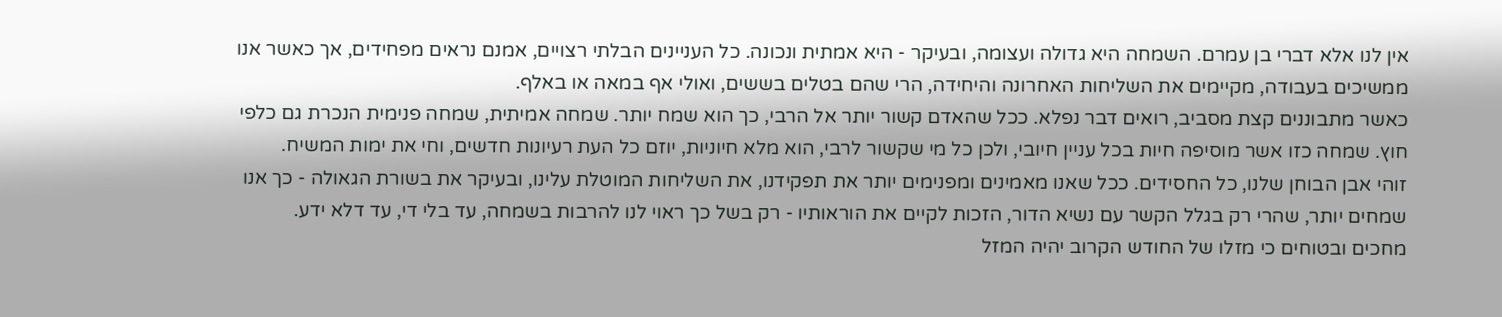אין לנו אלא דברי בן עמרם. השמחה היא גדולה ועצומה, ובעיקר - היא אמתית ונכונה. כל העניינים הבלתי רצויים, אמנם נראים מפחידים, אך כאשר אנו ממשיכים בעבודה, מקיימים את השליחות האחרונה והיחידה, הרי שהם בטלים בששים, ואולי אף במאה או באלף.
כאשר מתבוננים קצת מסביב, רואים דבר נפלא. ככל שהאדם קשור יותר אל הרבי, כך הוא שמח יותר. שמחה אמיתית, שמחה פנימית הנכרת גם כלפי חוץ. שמחה כזו אשר מוסיפה חיות בכל עניין חיובי, ולכן כל מי שקשור לרבי, הוא מלא חיוניות, יוזם כל העת רעיונות חדשים, וחי את ימות המשיח.
זוהי אבן הבוחן שלנו, כל החסידים. ככל שאנו מאמינים ומפנימים יותר את תפקידנו, את השליחות המוטלת עלינו, ובעיקר את בשורת הגאולה - כך אנו שמחים יותר, שהרי רק בגלל הקשר עם נשיא הדור, הזכות לקיים את הוראותיו - רק בשל כך ראוי לנו להרבות בשמחה, עד בלי די, עד דלא ידע.
מחכים ובטוחים כי מזלו של החודש הקרוב יהיה המזל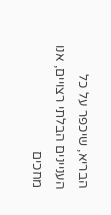הבריא, שיכפר על כל העניינים הבלתי רצויים, אנו מחכים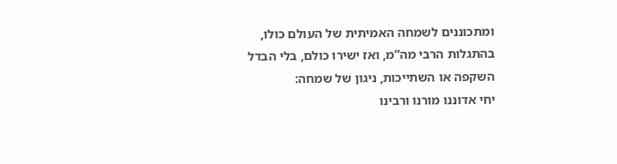ומתכוננים לשמחה האמיתית של העולם כולו, בהתגלות הרבי מה”מ, ואז ישירו כולם, בלי הבדל השקפה או השתייכות, ניגון של שמחה:
יחי אדוננו מורנו ורבינו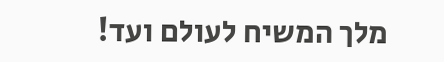מלך המשיח לעולם ועד!